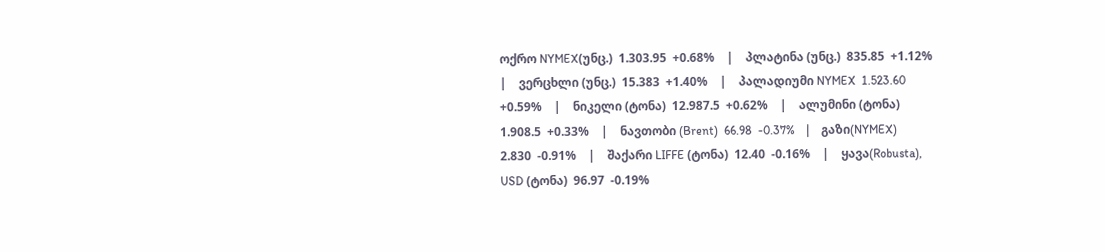ოქრო NYMEX(უნც.)  1.303.95  +0.68%    |    პლატინა (უნც.)  835.85  +1.12%    |    ვერცხლი (უნც.)  15.383  +1.40%    |    პალადიუმი NYMEX  1.523.60  +0.59%    |    ნიკელი (ტონა)  12.987.5  +0.62%    |    ალუმინი (ტონა)  1.908.5  +0.33%    |    ნავთობი (Brent)  66.98  -0.37%    |    გაზი(NYMEX)  2.830  -0.91%    |    შაქარი LIFFE (ტონა)  12.40  -0.16%    |    ყავა(Robusta), USD (ტონა)  96.97  -0.19%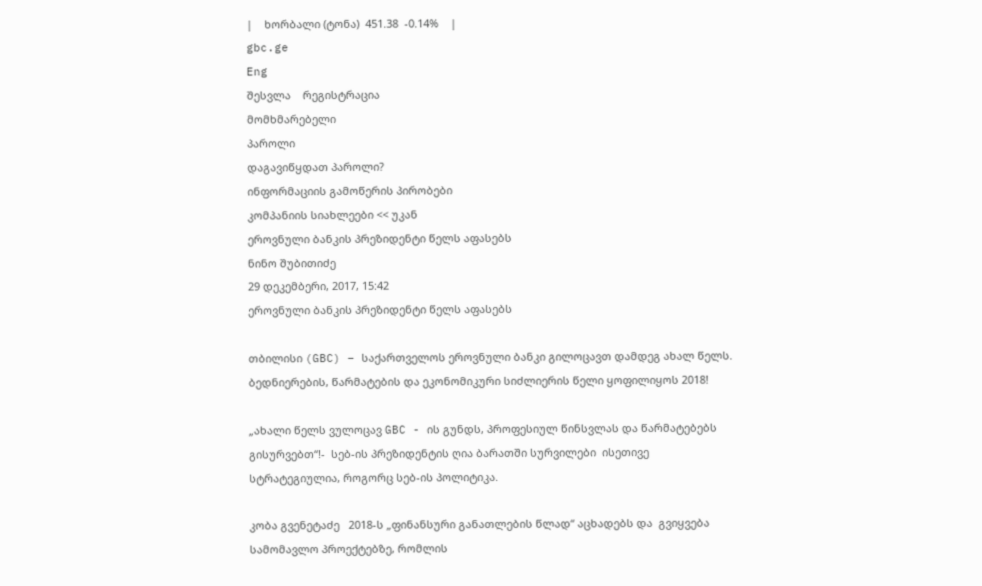|    ხორბალი (ტონა)  451.38  -0.14%    |
gbc.ge
Eng
შესვლა    რეგისტრაცია
მომხმარებელი
პაროლი
დაგავიწყდათ პაროლი?
ინფორმაციის გამოწერის პირობები
კომპანიის სიახლეები << უკან
ეროვნული ბანკის პრეზიდენტი წელს აფასებს
ნინო შუბითიძე
29 დეკემბერი, 2017, 15:42
ეროვნული ბანკის პრეზიდენტი წელს აფასებს

თბილისი (GBC) – საქართველოს ეროვნული ბანკი გილოცავთ დამდეგ ახალ წელს.  ბედნიერების, წარმატების და ეკონომიკური სიძლიერის წელი ყოფილიყოს 2018!

„ახალი წელს ვულოცავ GBC - ის გუნდს, პროფესიულ წინსვლას და წარმატებებს გისურვებთ“!-  სებ-ის პრეზიდენტის ღია ბარათში სურვილები  ისეთივე სტრატეგიულია, როგორც სებ-ის პოლიტიკა.

კობა გვენეტაძე   2018-ს „ფინანსური განათლების წლად“ აცხადებს და  გვიყვება სამომავლო პროექტებზე, რომლის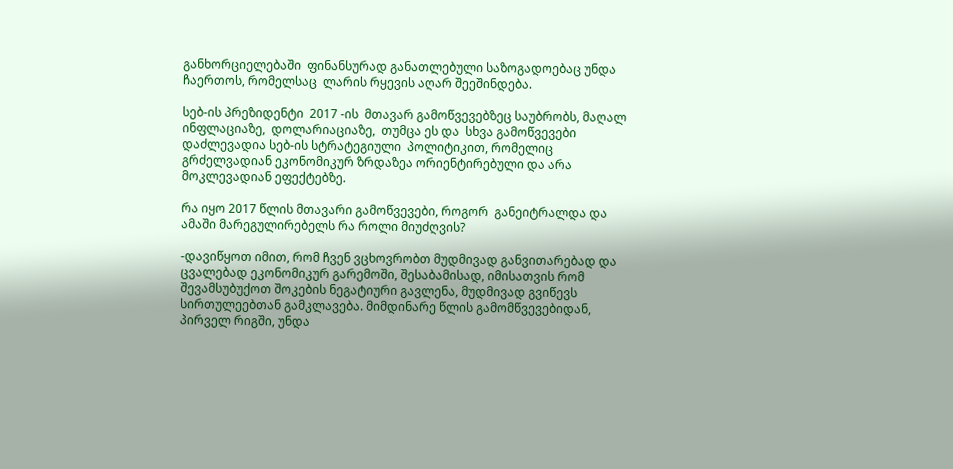განხორციელებაში  ფინანსურად განათლებული საზოგადოებაც უნდა ჩაერთოს, რომელსაც  ლარის რყევის აღარ შეეშინდება.

სებ-ის პრეზიდენტი  2017 -ის  მთავარ გამოწვევებზეც საუბრობს, მაღალ ინფლაციაზე,  დოლარიაციაზე,  თუმცა ეს და  სხვა გამოწვევები  დაძლევადია სებ-ის სტრატეგიული  პოლიტიკით, რომელიც  გრძელვადიან ეკონომიკურ ზრდაზეა ორიენტირებული და არა მოკლევადიან ეფექტებზე.

რა იყო 2017 წლის მთავარი გამოწვევები, როგორ  განეიტრალდა და ამაში მარეგულირებელს რა როლი მიუძღვის?

-დავიწყოთ იმით, რომ ჩვენ ვცხოვრობთ მუდმივად განვითარებად და ცვალებად ეკონომიკურ გარემოში, შესაბამისად, იმისათვის რომ შევამსუბუქოთ შოკების ნეგატიური გავლენა, მუდმივად გვიწევს სირთულეებთან გამკლავება. მიმდინარე წლის გამომწვევებიდან, პირველ რიგში, უნდა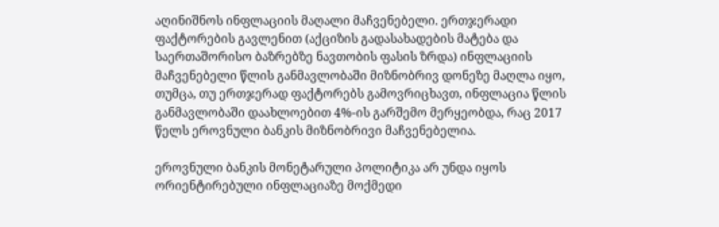აღინიშნოს ინფლაციის მაღალი მაჩვენებელი. ერთჯერადი ფაქტორების გავლენით (აქციზის გადასახადების მატება და საერთაშორისო ბაზრებზე ნავთობის ფასის ზრდა) ინფლაციის მაჩვენებელი წლის განმავლობაში მიზნობრივ დონეზე მაღლა იყო, თუმცა, თუ ერთჯერად ფაქტორებს გამოვრიცხავთ, ინფლაცია წლის განმავლობაში დაახლოებით 4%-ის გარშემო მერყეობდა, რაც 2017 წელს ეროვნული ბანკის მიზნობრივი მაჩვენებელია.

ეროვნული ბანკის მონეტარული პოლიტიკა არ უნდა იყოს ორიენტირებული ინფლაციაზე მოქმედი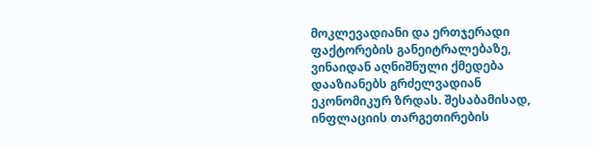მოკლევადიანი და ერთჯერადი ფაქტორების განეიტრალებაზე, ვინაიდან აღნიშნული ქმედება დააზიანებს გრძელვადიან ეკონომიკურ ზრდას. შესაბამისად, ინფლაციის თარგეთირების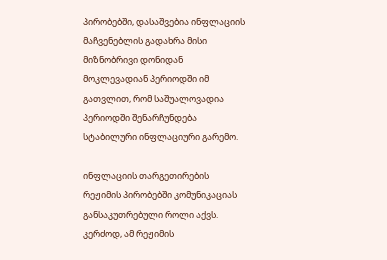პირობებში, დასაშვებია ინფლაციის მაჩვენებლის გადახრა მისი მიზნობრივი დონიდან მოკლევადიან პერიოდში იმ გათვლით, რომ საშუალოვადია პერიოდში შენარჩუნდება სტაბილური ინფლაციური გარემო.

ინფლაციის თარგეთირების რეჟიმის პირობებში კომუნიკაციას განსაკუთრებული როლი აქვს. კერძოდ, ამ რეჟიმის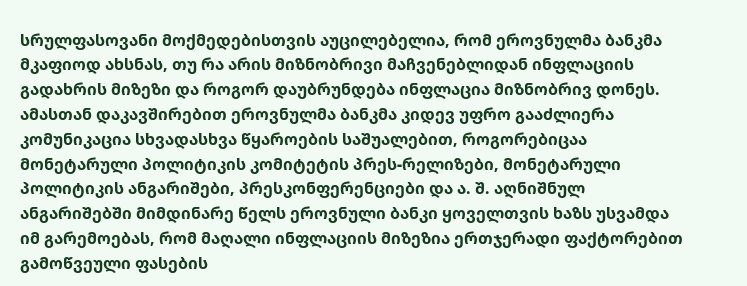სრულფასოვანი მოქმედებისთვის აუცილებელია, რომ ეროვნულმა ბანკმა მკაფიოდ ახსნას, თუ რა არის მიზნობრივი მაჩვენებლიდან ინფლაციის გადახრის მიზეზი და როგორ დაუბრუნდება ინფლაცია მიზნობრივ დონეს. ამასთან დაკავშირებით ეროვნულმა ბანკმა კიდევ უფრო გააძლიერა კომუნიკაცია სხვადასხვა წყაროების საშუალებით, როგორებიცაა მონეტარული პოლიტიკის კომიტეტის პრეს-რელიზები, მონეტარული პოლიტიკის ანგარიშები, პრესკონფერენციები და ა. შ. აღნიშნულ ანგარიშებში მიმდინარე წელს ეროვნული ბანკი ყოველთვის ხაზს უსვამდა იმ გარემოებას, რომ მაღალი ინფლაციის მიზეზია ერთჯერადი ფაქტორებით გამოწვეული ფასების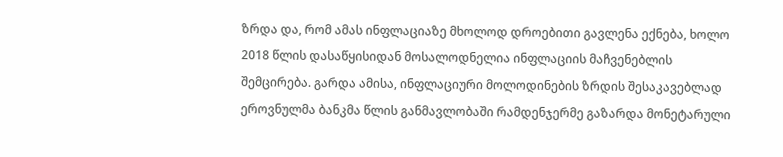ზრდა და, რომ ამას ინფლაციაზე მხოლოდ დროებითი გავლენა ექნება, ხოლო 2018 წლის დასაწყისიდან მოსალოდნელია ინფლაციის მაჩვენებლის შემცირება. გარდა ამისა, ინფლაციური მოლოდინების ზრდის შესაკავებლად ეროვნულმა ბანკმა წლის განმავლობაში რამდენჯერმე გაზარდა მონეტარული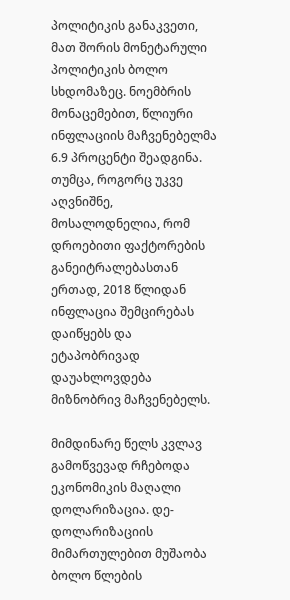პოლიტიკის განაკვეთი, მათ შორის მონეტარული პოლიტიკის ბოლო სხდომაზეც. ნოემბრის მონაცემებით, წლიური ინფლაციის მაჩვენებელმა 6.9 პროცენტი შეადგინა. თუმცა, როგორც უკვე აღვნიშნე, მოსალოდნელია, რომ დროებითი ფაქტორების განეიტრალებასთან ერთად, 2018 წლიდან ინფლაცია შემცირებას დაიწყებს და ეტაპობრივად დაუახლოვდება მიზნობრივ მაჩვენებელს.

მიმდინარე წელს კვლავ გამოწვევად რჩებოდა ეკონომიკის მაღალი დოლარიზაცია. დე-დოლარიზაციის მიმართულებით მუშაობა ბოლო წლების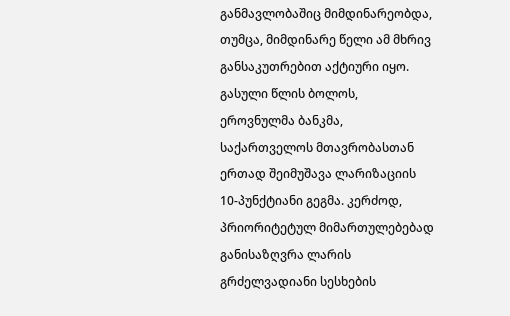განმავლობაშიც მიმდინარეობდა, თუმცა, მიმდინარე წელი ამ მხრივ განსაკუთრებით აქტიური იყო. გასული წლის ბოლოს, ეროვნულმა ბანკმა, საქართველოს მთავრობასთან ერთად შეიმუშავა ლარიზაციის 10-პუნქტიანი გეგმა. კერძოდ, პრიორიტეტულ მიმართულებებად განისაზღვრა ლარის გრძელვადიანი სესხების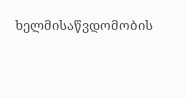ხელმისაწვდომობის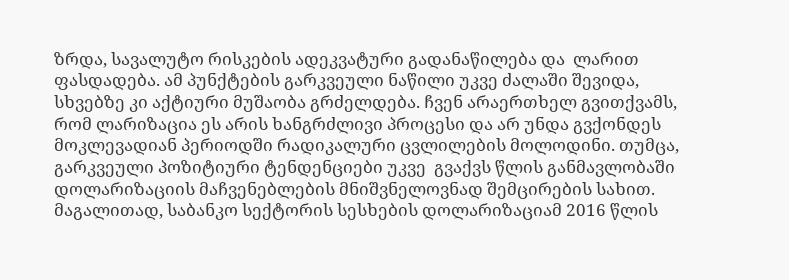ზრდა, სავალუტო რისკების ადეკვატური გადანაწილება და  ლარით ფასდადება. ამ პუნქტების გარკვეული ნაწილი უკვე ძალაში შევიდა, სხვებზე კი აქტიური მუშაობა გრძელდება. ჩვენ არაერთხელ გვითქვამს, რომ ლარიზაცია ეს არის ხანგრძლივი პროცესი და არ უნდა გვქონდეს მოკლევადიან პერიოდში რადიკალური ცვლილების მოლოდინი. თუმცა, გარკვეული პოზიტიური ტენდენციები უკვე  გვაქვს წლის განმავლობაში დოლარიზაციის მაჩვენებლების მნიშვნელოვნად შემცირების სახით. მაგალითად, საბანკო სექტორის სესხების დოლარიზაციამ 2016 წლის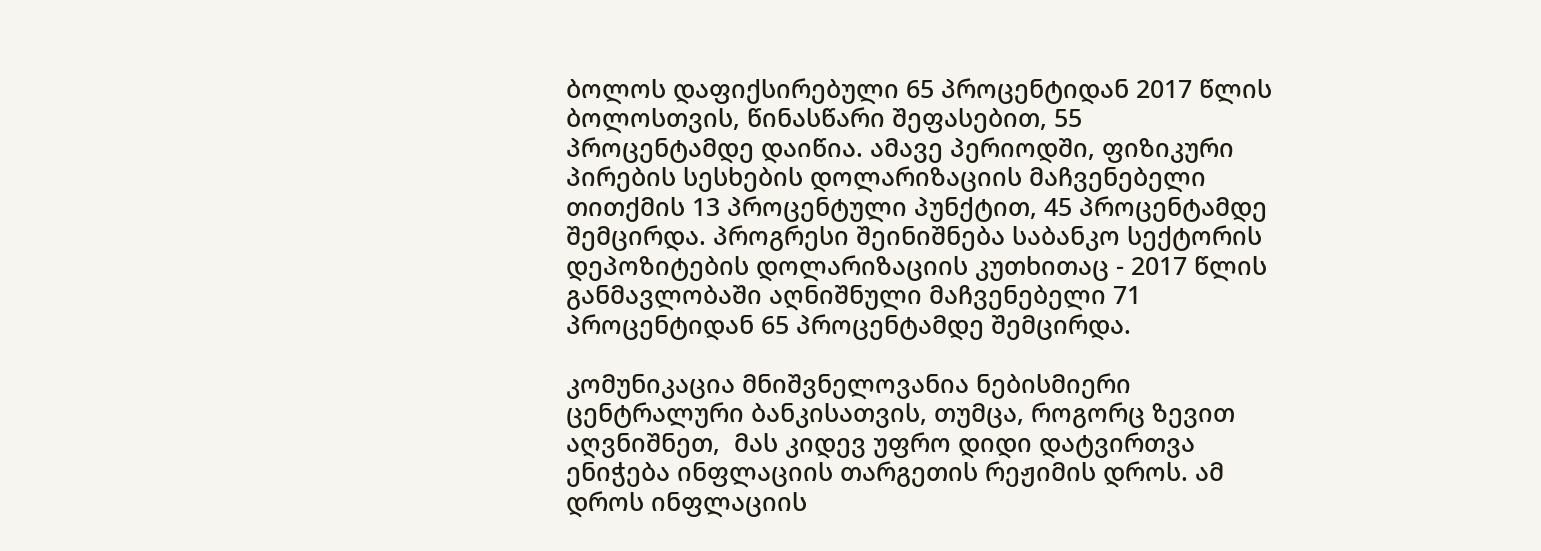ბოლოს დაფიქსირებული 65 პროცენტიდან 2017 წლის ბოლოსთვის, წინასწარი შეფასებით, 55 პროცენტამდე დაიწია. ამავე პერიოდში, ფიზიკური პირების სესხების დოლარიზაციის მაჩვენებელი თითქმის 13 პროცენტული პუნქტით, 45 პროცენტამდე შემცირდა. პროგრესი შეინიშნება საბანკო სექტორის დეპოზიტების დოლარიზაციის კუთხითაც - 2017 წლის განმავლობაში აღნიშნული მაჩვენებელი 71 პროცენტიდან 65 პროცენტამდე შემცირდა.

კომუნიკაცია მნიშვნელოვანია ნებისმიერი ცენტრალური ბანკისათვის, თუმცა, როგორც ზევით აღვნიშნეთ,  მას კიდევ უფრო დიდი დატვირთვა ენიჭება ინფლაციის თარგეთის რეჟიმის დროს. ამ დროს ინფლაციის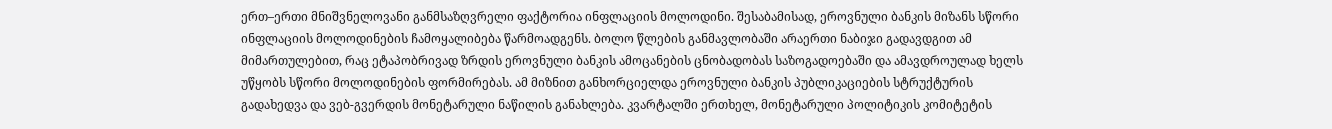ერთ–ერთი მნიშვნელოვანი განმსაზღვრელი ფაქტორია ინფლაციის მოლოდინი. შესაბამისად, ეროვნული ბანკის მიზანს სწორი ინფლაციის მოლოდინების ჩამოყალიბება წარმოადგენს. ბოლო წლების განმავლობაში არაერთი ნაბიჯი გადავდგით ამ მიმართულებით, რაც ეტაპობრივად ზრდის ეროვნული ბანკის ამოცანების ცნობადობას საზოგადოებაში და ამავდროულად ხელს უწყობს სწორი მოლოდინების ფორმირებას. ამ მიზნით განხორციელდა ეროვნული ბანკის პუბლიკაციების სტრუქტურის გადახედვა და ვებ-გვერდის მონეტარული ნაწილის განახლება. კვარტალში ერთხელ, მონეტარული პოლიტიკის კომიტეტის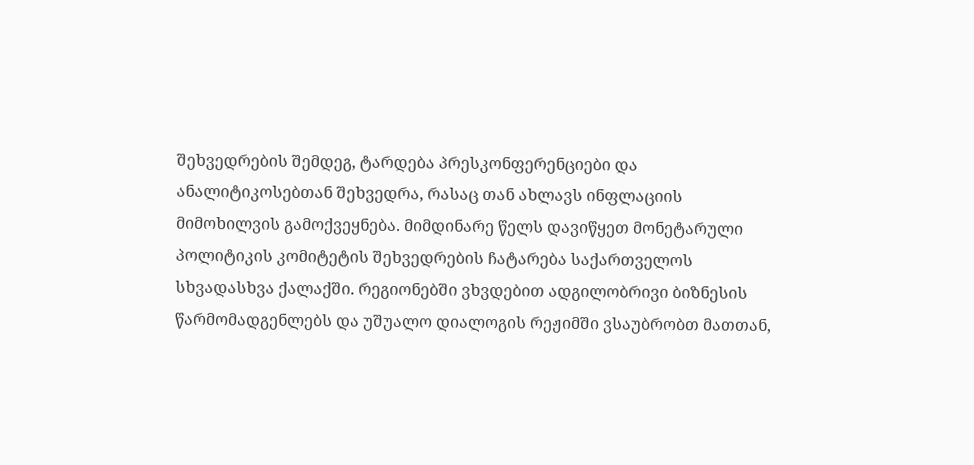შეხვედრების შემდეგ, ტარდება პრესკონფერენციები და ანალიტიკოსებთან შეხვედრა, რასაც თან ახლავს ინფლაციის მიმოხილვის გამოქვეყნება. მიმდინარე წელს დავიწყეთ მონეტარული პოლიტიკის კომიტეტის შეხვედრების ჩატარება საქართველოს სხვადასხვა ქალაქში. რეგიონებში ვხვდებით ადგილობრივი ბიზნესის წარმომადგენლებს და უშუალო დიალოგის რეჟიმში ვსაუბრობთ მათთან,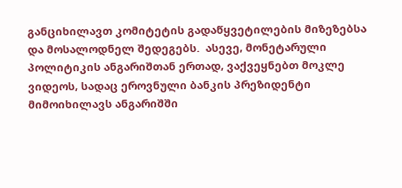განციხილავთ კომიტეტის გადაწყვეტილების მიზეზებსა და მოსალოდნელ შედეგებს.  ასევე, მონეტარული პოლიტიკის ანგარიშთან ერთად, ვაქვეყნებთ მოკლე ვიდეოს, სადაც ეროვნული ბანკის პრეზიდენტი მიმოიხილავს ანგარიშში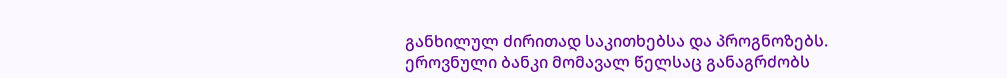განხილულ ძირითად საკითხებსა და პროგნოზებს. ეროვნული ბანკი მომავალ წელსაც განაგრძობს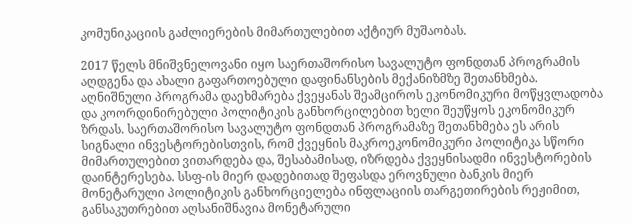კომუნიკაციის გაძლიერების მიმართულებით აქტიურ მუშაობას.

2017 წელს მნიშვნელოვანი იყო საერთაშორისო სავალუტო ფონდთან პროგრამის აღდგენა და ახალი გაფართოებული დაფინანსების მექანიზმზე შეთანხმება. აღნიშნული პროგრამა დაეხმარება ქვეყანას შეამციროს ეკონომიკური მოწყვლადობა და კოორდინირებული პოლიტიკის განხორცილებით ხელი შეუწყოს ეკონომიკურ ზრდას. საერთაშორისო სავალუტო ფონდთან პროგრამაზე შეთანხმება ეს არის სიგნალი ინვესტორებისთვის, რომ ქვეყნის მაკროეკონომიკური პოლიტიკა სწორი მიმართულებით ვითარდება და, შესაბამისად, იზრდება ქვეყნისადმი ინვესტორების დაინტერესება. სსფ-ის მიერ დადებითად შეფასდა ეროვნული ბანკის მიერ მონეტარული პოლიტიკის განხორციელება ინფლაციის თარგეთირების რეჟიმით, განსაკუთრებით აღსანიშნავია მონეტარული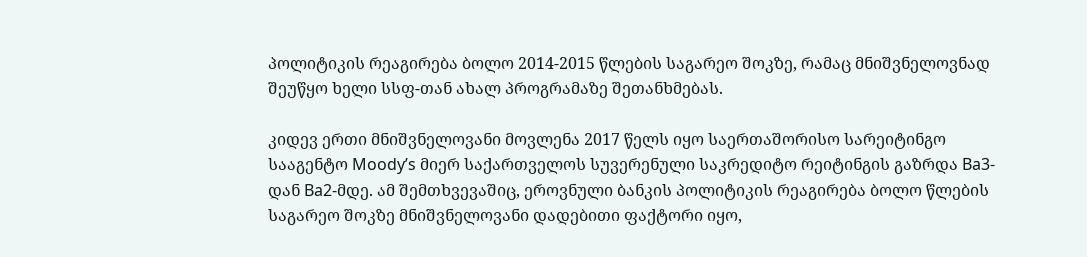პოლიტიკის რეაგირება ბოლო 2014-2015 წლების საგარეო შოკზე, რამაც მნიშვნელოვნად შეუწყო ხელი სსფ-თან ახალ პროგრამაზე შეთანხმებას.

კიდევ ერთი მნიშვნელოვანი მოვლენა 2017 წელს იყო საერთაშორისო სარეიტინგო სააგენტო Moody’s მიერ საქართველოს სუვერენული საკრედიტო რეიტინგის გაზრდა Ba3-დან Ba2-მდე. ამ შემთხვევაშიც, ეროვნული ბანკის პოლიტიკის რეაგირება ბოლო წლების საგარეო შოკზე მნიშვნელოვანი დადებითი ფაქტორი იყო,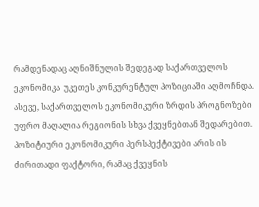რამდენადაც აღნიშნულის შედეგად საქართველოს ეკონომიკა  უკეთეს კონკურენტულ პოზიციაში აღმოჩნდა. ასევე, საქართველოს ეკონომიკური ზრდის პროგნოზები უფრო მაღალია რეგიონის სხვა ქვეყნებთან შედარებით. პოზიტიური ეკონომიკური პერსპექტივები არის ის ძირითადი ფაქტორი, რამაც ქვეყნის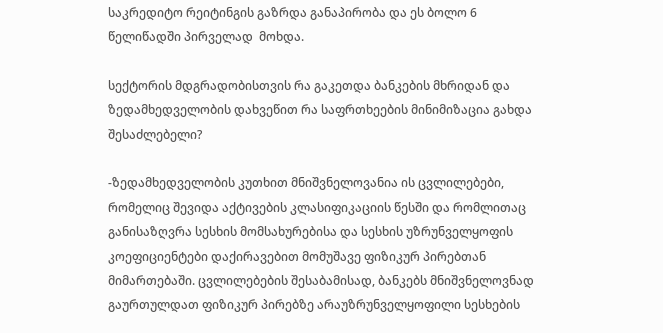საკრედიტო რეიტინგის გაზრდა განაპირობა და ეს ბოლო 6 წელიწადში პირველად  მოხდა.

სექტორის მდგრადობისთვის რა გაკეთდა ბანკების მხრიდან და ზედამხედველობის დახვეწით რა საფრთხეების მინიმიზაცია გახდა  შესაძლებელი?

-ზედამხედველობის კუთხით მნიშვნელოვანია ის ცვლილებები, რომელიც შევიდა აქტივების კლასიფიკაციის წესში და რომლითაც განისაზღვრა სესხის მომსახურებისა და სესხის უზრუნველყოფის კოეფიციენტები დაქირავებით მომუშავე ფიზიკურ პირებთან მიმართებაში. ცვლილებების შესაბამისად, ბანკებს მნიშვნელოვნად გაურთულდათ ფიზიკურ პირებზე არაუზრუნველყოფილი სესხების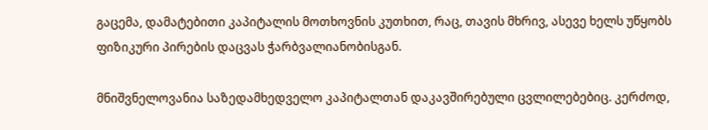გაცემა, დამატებითი კაპიტალის მოთხოვნის კუთხით, რაც, თავის მხრივ, ასევე ხელს უწყობს ფიზიკური პირების დაცვას ჭარბვალიანობისგან.

მნიშვნელოვანია საზედამხედველო კაპიტალთან დაკავშირებული ცვლილებებიც. კერძოდ,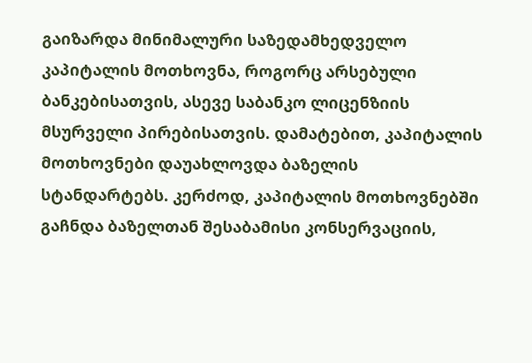გაიზარდა მინიმალური საზედამხედველო კაპიტალის მოთხოვნა, როგორც არსებული ბანკებისათვის, ასევე საბანკო ლიცენზიის მსურველი პირებისათვის. დამატებით, კაპიტალის მოთხოვნები დაუახლოვდა ბაზელის სტანდარტებს. კერძოდ, კაპიტალის მოთხოვნებში გაჩნდა ბაზელთან შესაბამისი კონსერვაციის,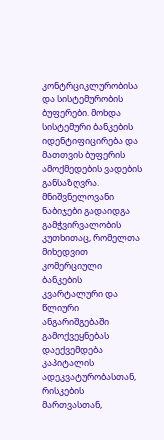კონტრციკლურობისა და სისტემურობის ბუფერები. მოხდა სისტემური ბანკების იდენტიფიცირება და მათთვის ბუფერის ამოქმედების ვადების განსაზღვრა. მნიშვნელოვანი ნაბიჯები გადაიდგა გამჭვირვალობის კუთხითაც, რომელთა მიხედვით კომერციული ბანკების კვარტალური და წლიური ანგარიშგებაში გამოქვეყნებას დაექვემდება კაპიტალის ადეკვატურობასთან, რისკების მართვასთან,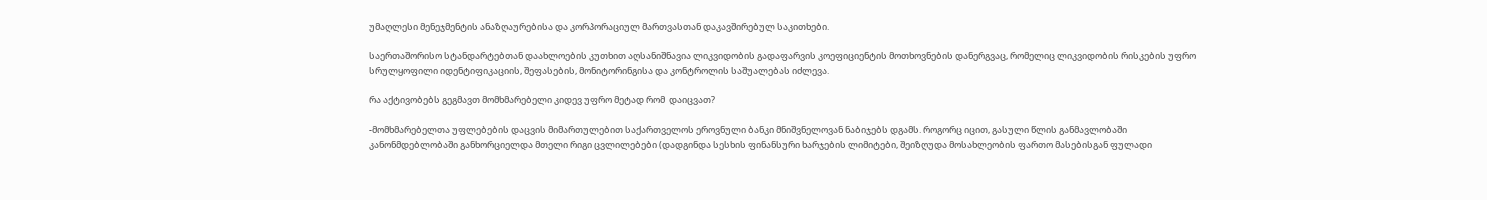უმაღლესი მენეჯმენტის ანაზღაურებისა და კორპორაციულ მართვასთან დაკავშირებულ საკითხები.

საერთაშორისო სტანდარტებთან დაახლოების კუთხით აღსანიშნავია ლიკვიდობის გადაფარვის კოეფიციენტის მოთხოვნების დანერგვაც, რომელიც ლიკვიდობის რისკების უფრო სრულყოფილი იდენტიფიკაციის, შეფასების, მონიტორინგისა და კონტროლის საშუალებას იძლევა.

რა აქტივობებს გეგმავთ მომხმარებელი კიდევ უფრო მეტად რომ  დაიცვათ?

-მომხმარებელთა უფლებების დაცვის მიმართულებით საქართველოს ეროვნული ბანკი მნიშვნელოვან ნაბიჯებს დგამს. როგორც იცით, გასული წლის განმავლობაში კანონმდებლობაში განხორციელდა მთელი რიგი ცვლილებები (დადგინდა სესხის ფინანსური ხარჯების ლიმიტები, შეიზღუდა მოსახლეობის ფართო მასებისგან ფულადი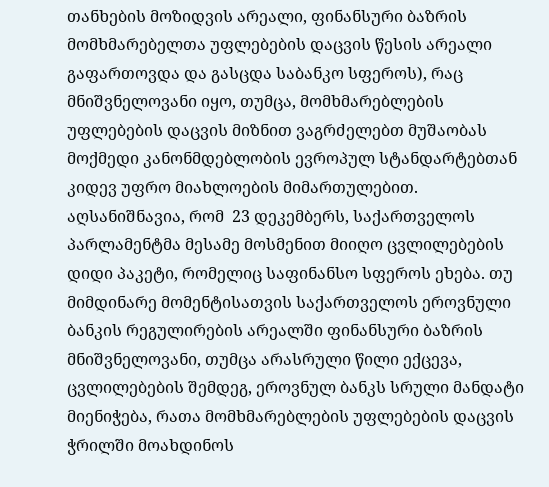თანხების მოზიდვის არეალი, ფინანსური ბაზრის მომხმარებელთა უფლებების დაცვის წესის არეალი გაფართოვდა და გასცდა საბანკო სფეროს), რაც მნიშვნელოვანი იყო, თუმცა, მომხმარებლების უფლებების დაცვის მიზნით ვაგრძელებთ მუშაობას მოქმედი კანონმდებლობის ევროპულ სტანდარტებთან კიდევ უფრო მიახლოების მიმართულებით. აღსანიშნავია, რომ  23 დეკემბერს, საქართველოს პარლამენტმა მესამე მოსმენით მიიღო ცვლილებების დიდი პაკეტი, რომელიც საფინანსო სფეროს ეხება. თუ მიმდინარე მომენტისათვის საქართველოს ეროვნული ბანკის რეგულირების არეალში ფინანსური ბაზრის მნიშვნელოვანი, თუმცა არასრული წილი ექცევა, ცვლილებების შემდეგ, ეროვნულ ბანკს სრული მანდატი მიენიჭება, რათა მომხმარებლების უფლებების დაცვის ჭრილში მოახდინოს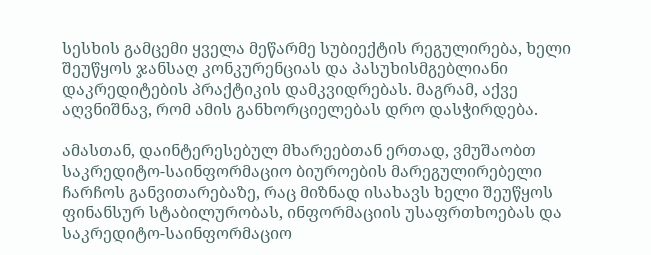სესხის გამცემი ყველა მეწარმე სუბიექტის რეგულირება, ხელი შეუწყოს ჯანსაღ კონკურენციას და პასუხისმგებლიანი დაკრედიტების პრაქტიკის დამკვიდრებას. მაგრამ, აქვე აღვნიშნავ, რომ ამის განხორციელებას დრო დასჭირდება.

ამასთან, დაინტერესებულ მხარეებთან ერთად, ვმუშაობთ საკრედიტო-საინფორმაციო ბიუროების მარეგულირებელი ჩარჩოს განვითარებაზე, რაც მიზნად ისახავს ხელი შეუწყოს ფინანსურ სტაბილურობას, ინფორმაციის უსაფრთხოებას და საკრედიტო-საინფორმაციო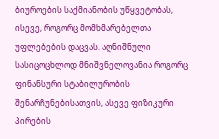ბიუროების საქმიანობის უწყვეტობას, ისევე, როგორც მომხმარებელთა უფლებების დაცვას. აღნიშნული სასიცოცხლოდ მნიშვნელოვანია როგორც ფინანსური სტაბილურობის შენარჩუნებისათვის, ასევე ფიზიკური პირების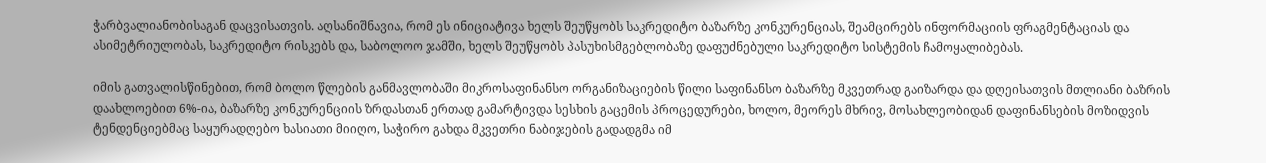ჭარბვალიანობისაგან დაცვისათვის. აღსანიშნავია, რომ ეს ინიციატივა ხელს შეუწყობს საკრედიტო ბაზარზე კონკურენციას, შეამცირებს ინფორმაციის ფრაგმენტაციას და ასიმეტრიულობას, საკრედიტო რისკებს და, საბოლოო ჯამში, ხელს შეუწყობს პასუხისმგებლობაზე დაფუძნებული საკრედიტო სისტემის ჩამოყალიბებას.

იმის გათვალისწინებით, რომ ბოლო წლების განმავლობაში მიკროსაფინანსო ორგანიზაციების წილი საფინანსო ბაზარზე მკვეთრად გაიზარდა და დღეისათვის მთლიანი ბაზრის დაახლოებით 6%-ია, ბაზარზე კონკურენციის ზრდასთან ერთად გამარტივდა სესხის გაცემის პროცედურები, ხოლო, მეორეს მხრივ, მოსახლეობიდან დაფინანსების მოზიდვის ტენდენციებმაც საყურადღებო ხასიათი მიიღო, საჭირო გახდა მკვეთრი ნაბიჯების გადადგმა იმ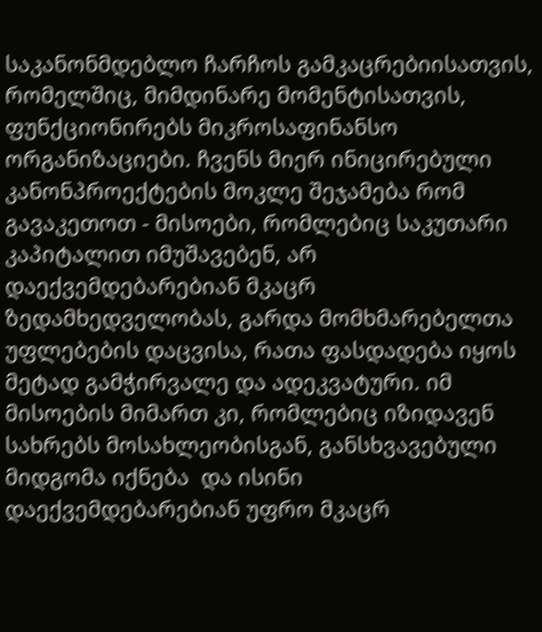საკანონმდებლო ჩარჩოს გამკაცრებიისათვის, რომელშიც, მიმდინარე მომენტისათვის, ფუნქციონირებს მიკროსაფინანსო ორგანიზაციები. ჩვენს მიერ ინიცირებული კანონპროექტების მოკლე შეჯამება რომ გავაკეთოთ - მისოები, რომლებიც საკუთარი კაპიტალით იმუშავებენ, არ დაექვემდებარებიან მკაცრ ზედამხედველობას, გარდა მომხმარებელთა უფლებების დაცვისა, რათა ფასდადება იყოს მეტად გამჭირვალე და ადეკვატური. იმ მისოების მიმართ კი, რომლებიც იზიდავენ სახრებს მოსახლეობისგან, განსხვავებული მიდგომა იქნება  და ისინი დაექვემდებარებიან უფრო მკაცრ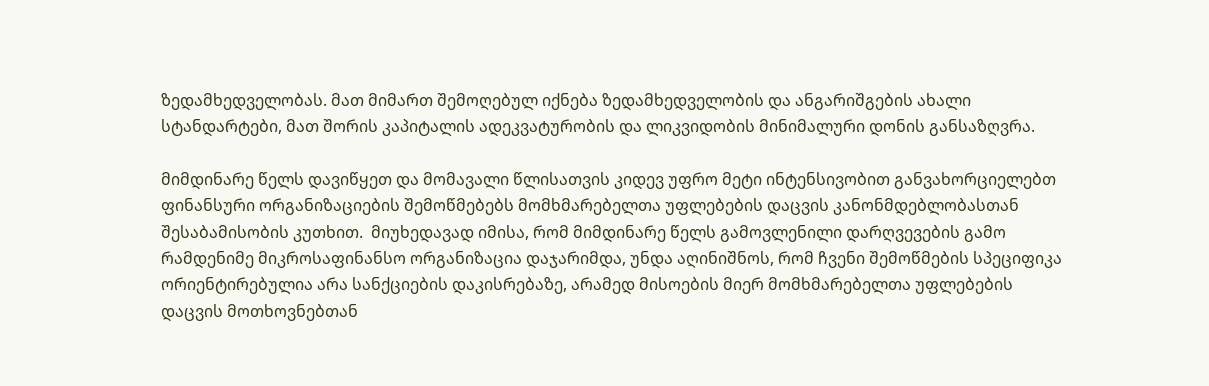ზედამხედველობას. მათ მიმართ შემოღებულ იქნება ზედამხედველობის და ანგარიშგების ახალი სტანდარტები, მათ შორის კაპიტალის ადეკვატურობის და ლიკვიდობის მინიმალური დონის განსაზღვრა.

მიმდინარე წელს დავიწყეთ და მომავალი წლისათვის კიდევ უფრო მეტი ინტენსივობით განვახორციელებთ ფინანსური ორგანიზაციების შემოწმებებს მომხმარებელთა უფლებების დაცვის კანონმდებლობასთან შესაბამისობის კუთხით.  მიუხედავად იმისა, რომ მიმდინარე წელს გამოვლენილი დარღვევების გამო რამდენიმე მიკროსაფინანსო ორგანიზაცია დაჯარიმდა, უნდა აღინიშნოს, რომ ჩვენი შემოწმების სპეციფიკა ორიენტირებულია არა სანქციების დაკისრებაზე, არამედ მისოების მიერ მომხმარებელთა უფლებების დაცვის მოთხოვნებთან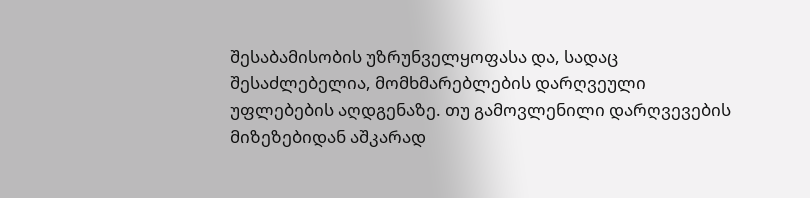შესაბამისობის უზრუნველყოფასა და, სადაც შესაძლებელია, მომხმარებლების დარღვეული უფლებების აღდგენაზე. თუ გამოვლენილი დარღვევების მიზეზებიდან აშკარად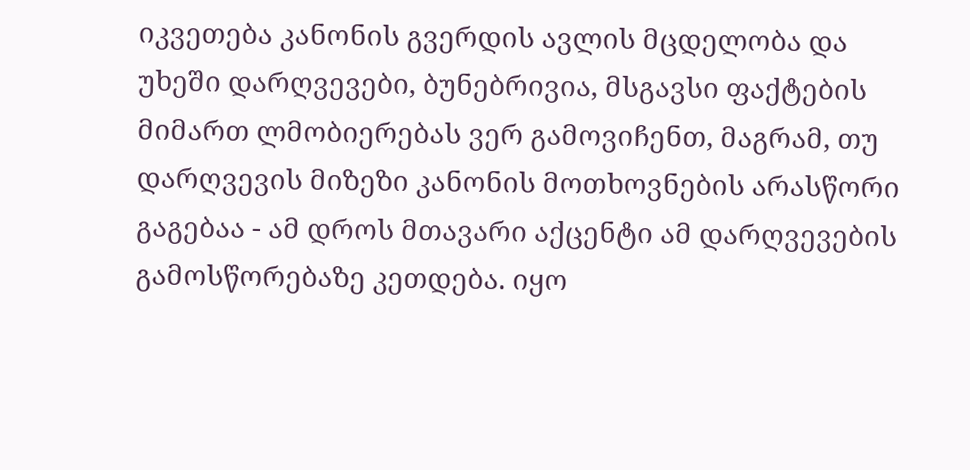იკვეთება კანონის გვერდის ავლის მცდელობა და უხეში დარღვევები, ბუნებრივია, მსგავსი ფაქტების მიმართ ლმობიერებას ვერ გამოვიჩენთ, მაგრამ, თუ დარღვევის მიზეზი კანონის მოთხოვნების არასწორი გაგებაა - ამ დროს მთავარი აქცენტი ამ დარღვევების გამოსწორებაზე კეთდება. იყო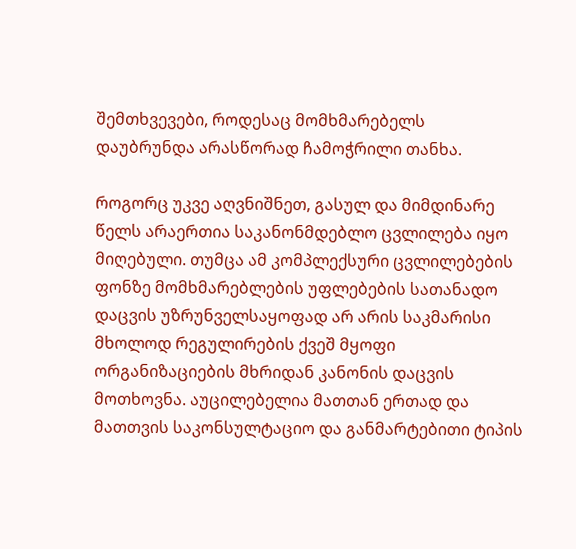შემთხვევები, როდესაც მომხმარებელს დაუბრუნდა არასწორად ჩამოჭრილი თანხა.

როგორც უკვე აღვნიშნეთ, გასულ და მიმდინარე წელს არაერთია საკანონმდებლო ცვლილება იყო მიღებული. თუმცა ამ კომპლექსური ცვლილებების ფონზე მომხმარებლების უფლებების სათანადო დაცვის უზრუნველსაყოფად არ არის საკმარისი მხოლოდ რეგულირების ქვეშ მყოფი ორგანიზაციების მხრიდან კანონის დაცვის მოთხოვნა. აუცილებელია მათთან ერთად და მათთვის საკონსულტაციო და განმარტებითი ტიპის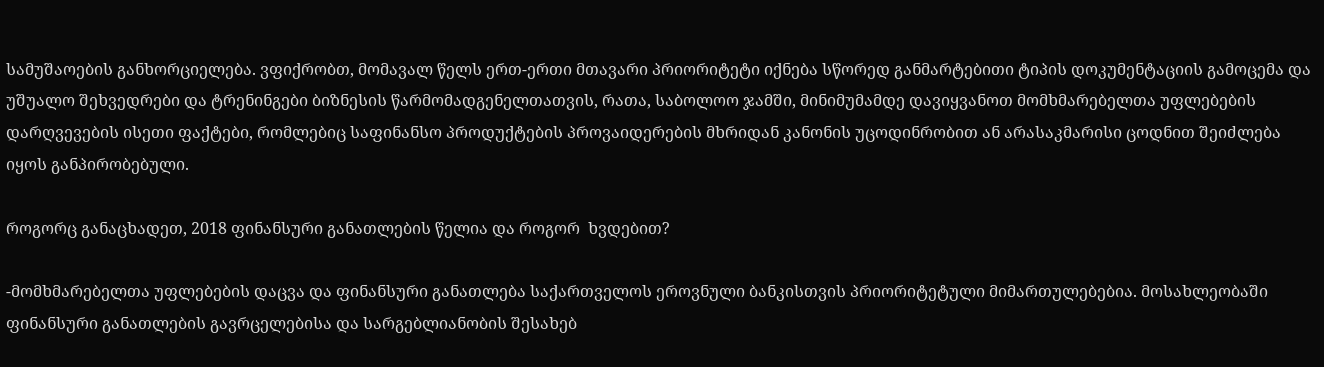სამუშაოების განხორციელება. ვფიქრობთ, მომავალ წელს ერთ-ერთი მთავარი პრიორიტეტი იქნება სწორედ განმარტებითი ტიპის დოკუმენტაციის გამოცემა და უშუალო შეხვედრები და ტრენინგები ბიზნესის წარმომადგენელთათვის, რათა, საბოლოო ჯამში, მინიმუმამდე დავიყვანოთ მომხმარებელთა უფლებების დარღვევების ისეთი ფაქტები, რომლებიც საფინანსო პროდუქტების პროვაიდერების მხრიდან კანონის უცოდინრობით ან არასაკმარისი ცოდნით შეიძლება იყოს განპირობებული.

როგორც განაცხადეთ, 2018 ფინანსური განათლების წელია და როგორ  ხვდებით?

-მომხმარებელთა უფლებების დაცვა და ფინანსური განათლება საქართველოს ეროვნული ბანკისთვის პრიორიტეტული მიმართულებებია. მოსახლეობაში ფინანსური განათლების გავრცელებისა და სარგებლიანობის შესახებ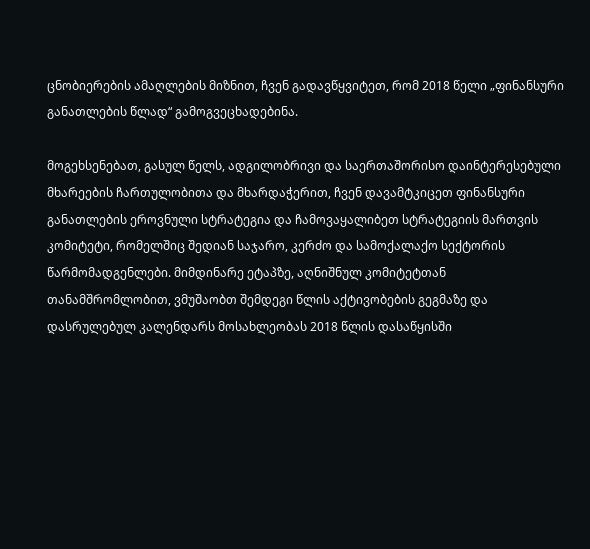ცნობიერების ამაღლების მიზნით, ჩვენ გადავწყვიტეთ, რომ 2018 წელი „ფინანსური განათლების წლად“ გამოგვეცხადებინა.

მოგეხსენებათ, გასულ წელს, ადგილობრივი და საერთაშორისო დაინტერესებული მხარეების ჩართულობითა და მხარდაჭერით, ჩვენ დავამტკიცეთ ფინანსური განათლების ეროვნული სტრატეგია და ჩამოვაყალიბეთ სტრატეგიის მართვის კომიტეტი, რომელშიც შედიან საჯარო, კერძო და სამოქალაქო სექტორის წარმომადგენლები. მიმდინარე ეტაპზე, აღნიშნულ კომიტეტთან თანამშრომლობით, ვმუშაობთ შემდეგი წლის აქტივობების გეგმაზე და  დასრულებულ კალენდარს მოსახლეობას 2018 წლის დასაწყისში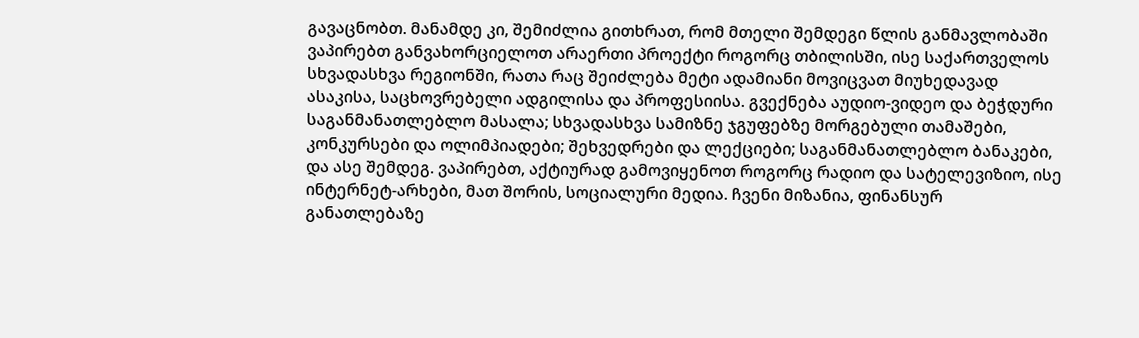გავაცნობთ. მანამდე კი, შემიძლია გითხრათ, რომ მთელი შემდეგი წლის განმავლობაში ვაპირებთ განვახორციელოთ არაერთი პროექტი როგორც თბილისში, ისე საქართველოს სხვადასხვა რეგიონში, რათა რაც შეიძლება მეტი ადამიანი მოვიცვათ მიუხედავად ასაკისა, საცხოვრებელი ადგილისა და პროფესიისა. გვექნება აუდიო-ვიდეო და ბეჭდური საგანმანათლებლო მასალა; სხვადასხვა სამიზნე ჯგუფებზე მორგებული თამაშები, კონკურსები და ოლიმპიადები; შეხვედრები და ლექციები; საგანმანათლებლო ბანაკები, და ასე შემდეგ. ვაპირებთ, აქტიურად გამოვიყენოთ როგორც რადიო და სატელევიზიო, ისე ინტერნეტ-არხები, მათ შორის, სოციალური მედია. ჩვენი მიზანია, ფინანსურ განათლებაზე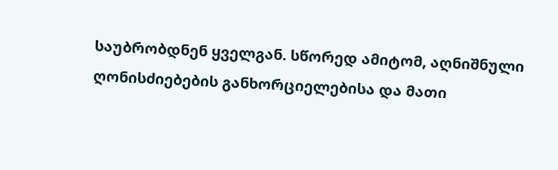საუბრობდნენ ყველგან. სწორედ ამიტომ, აღნიშნული ღონისძიებების განხორციელებისა და მათი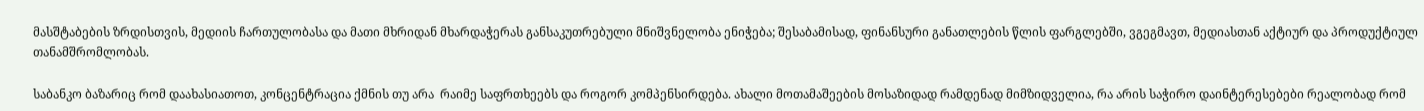მასშტაბების ზრდისთვის, მედიის ჩართულობასა და მათი მხრიდან მხარდაჭერას განსაკუთრებული მნიშვნელობა ენიჭება; შესაბამისად, ფინანსური განათლების წლის ფარგლებში, ვგეგმავთ, მედიასთან აქტიურ და პროდუქტიულ თანამშრომლობას.

საბანკო ბაზარიც რომ დაახასიათოთ, კონცენტრაცია ქმნის თუ არა  რაიმე საფრთხეებს და როგორ კომპენსირდება. ახალი მოთამაშეების მოსაზიდად რამდენად მიმზიდველია, რა არის საჭირო დაინტერესებები რეალობად რომ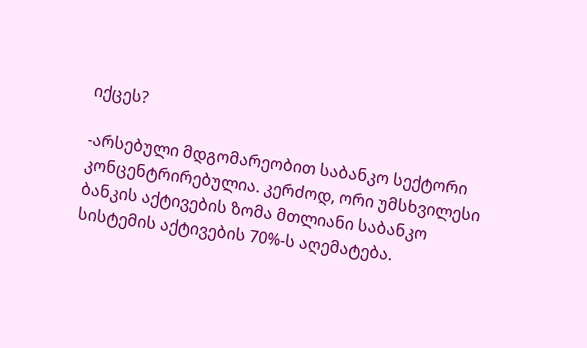იქცეს?

-არსებული მდგომარეობით საბანკო სექტორი კონცენტრირებულია. კერძოდ, ორი უმსხვილესი ბანკის აქტივების ზომა მთლიანი საბანკო სისტემის აქტივების 70%-ს აღემატება.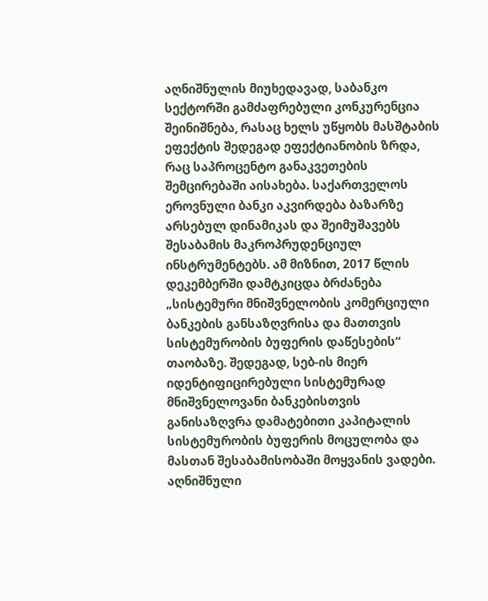აღნიშნულის მიუხედავად, საბანკო სექტორში გამძაფრებული კონკურენცია შეინიშნება, რასაც ხელს უწყობს მასშტაბის ეფექტის შედეგად ეფექტიანობის ზრდა, რაც საპროცენტო განაკვეთების შემცირებაში აისახება. საქართველოს ეროვნული ბანკი აკვირდება ბაზარზე არსებულ დინამიკას და შეიმუშავებს შესაბამის მაკროპრუდენციულ ინსტრუმენტებს. ამ მიზნით, 2017 წლის დეკემბერში დამტკიცდა ბრძანება „სისტემური მნიშვნელობის კომერციული ბანკების განსაზღვრისა და მათთვის სისტემურობის ბუფერის დაწესების“ თაობაზე. შედეგად, სებ-ის მიერ იდენტიფიცირებული სისტემურად მნიშვნელოვანი ბანკებისთვის განისაზღვრა დამატებითი კაპიტალის სისტემურობის ბუფერის მოცულობა და მასთან შესაბამისობაში მოყვანის ვადები. აღნიშნული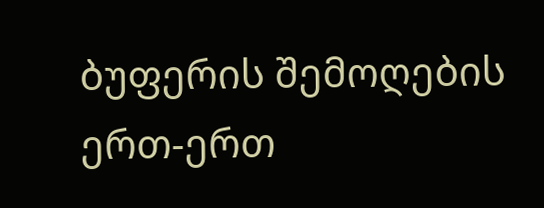ბუფერის შემოღების  ერთ-ერთ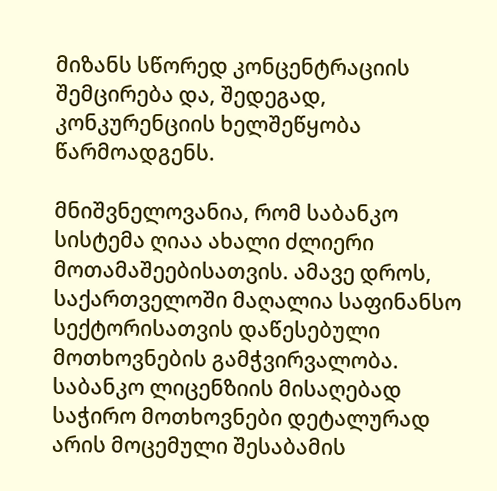მიზანს სწორედ კონცენტრაციის შემცირება და, შედეგად, კონკურენციის ხელშეწყობა წარმოადგენს.

მნიშვნელოვანია, რომ საბანკო სისტემა ღიაა ახალი ძლიერი მოთამაშეებისათვის. ამავე დროს, საქართველოში მაღალია საფინანსო სექტორისათვის დაწესებული მოთხოვნების გამჭვირვალობა. საბანკო ლიცენზიის მისაღებად საჭირო მოთხოვნები დეტალურად არის მოცემული შესაბამის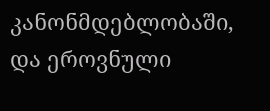კანონმდებლობაში, და ეროვნული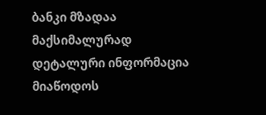ბანკი მზადაა მაქსიმალურად დეტალური ინფორმაცია მიაწოდოს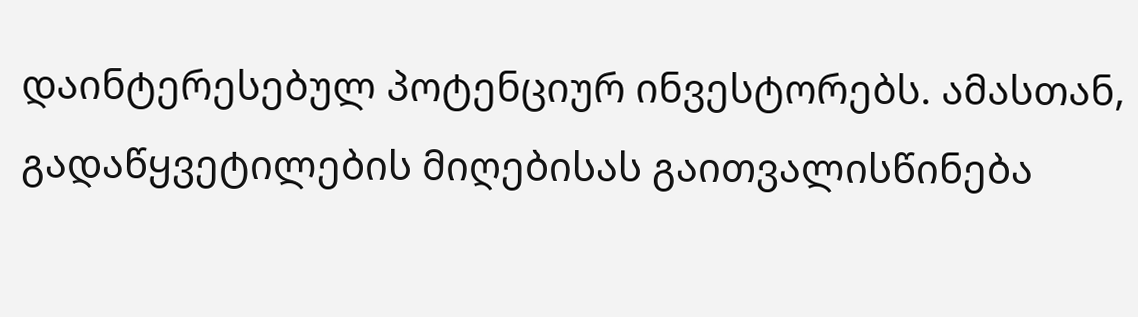დაინტერესებულ პოტენციურ ინვესტორებს. ამასთან, გადაწყვეტილების მიღებისას გაითვალისწინება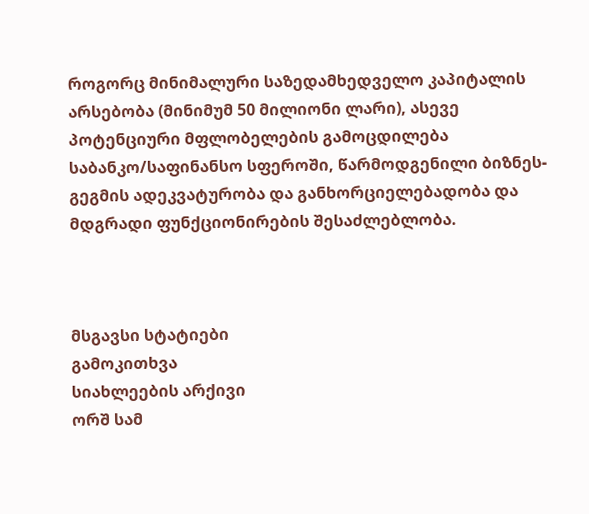როგორც მინიმალური საზედამხედველო კაპიტალის არსებობა (მინიმუმ 50 მილიონი ლარი), ასევე პოტენციური მფლობელების გამოცდილება საბანკო/საფინანსო სფეროში, წარმოდგენილი ბიზნეს-გეგმის ადეკვატურობა და განხორციელებადობა და მდგრადი ფუნქციონირების შესაძლებლობა.



მსგავსი სტატიები
გამოკითხვა
სიახლეების არქივი
ორშ სამ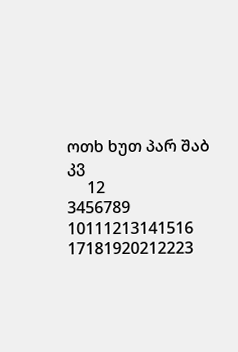ოთხ ხუთ პარ შაბ კვ
     12
3456789
10111213141516
17181920212223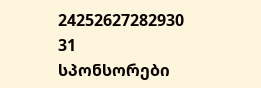24252627282930
31
სპონსორები